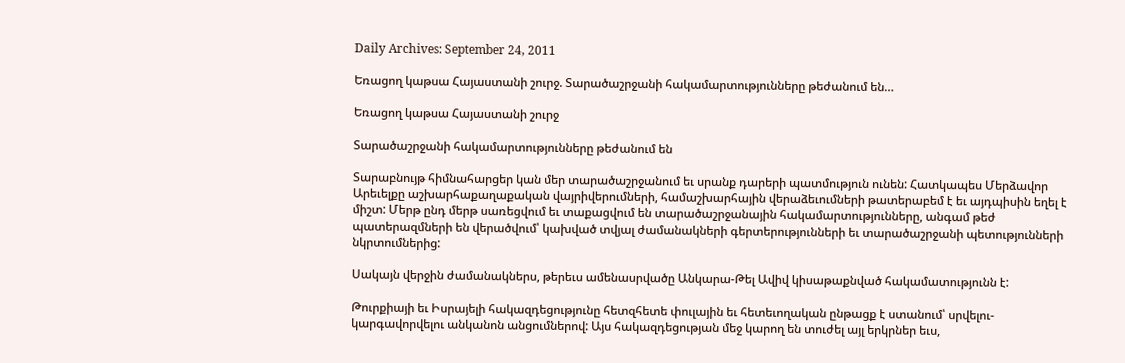Daily Archives: September 24, 2011

Եռացող կաթսա Հայաստանի շուրջ. Տարածաշրջանի հակամարտությունները թեժանում են…

Եռացող կաթսա Հայաստանի շուրջ

Տարածաշրջանի հակամարտությունները թեժանում են

Տարաբնույթ հիմնահարցեր կան մեր տարածաշրջանում եւ սրանք դարերի պատմություն ունեն: Հատկապես Մերձավոր Արեւելքը աշխարհաքաղաքական վայրիվերումների, համաշխարհային վերաձեւումների թատերաբեմ է եւ այդպիսին եղել է միշտ: Մերթ ընդ մերթ սառեցվում եւ տաքացվում են տարածաշրջանային հակամարտությունները, անգամ թեժ պատերազմների են վերածվում՝ կախված տվյալ ժամանակների գերտերությունների եւ տարածաշրջանի պետությունների նկրտումներից:

Սակայն վերջին ժամանակներս, թերեւս ամենասրվածը Անկարա-Թել Ավիվ կիսաթաքնված հակամատությունն է:

Թուրքիայի եւ Իսրայելի հակազդեցությունը հետզհետե փուլային եւ հետեւողական ընթացք է ստանում՝ սրվելու-կարգավորվելու անկանոն անցումներով: Այս հակազդեցության մեջ կարող են տուժել այլ երկրներ եւս,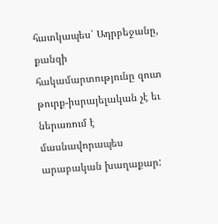հատկապես՝ Ադրբեջանը, քանզի հակամարտությունը զուտ թուրք-իսրայելական չէ եւ ներառում է մասնավորապես արաբական խաղաքար: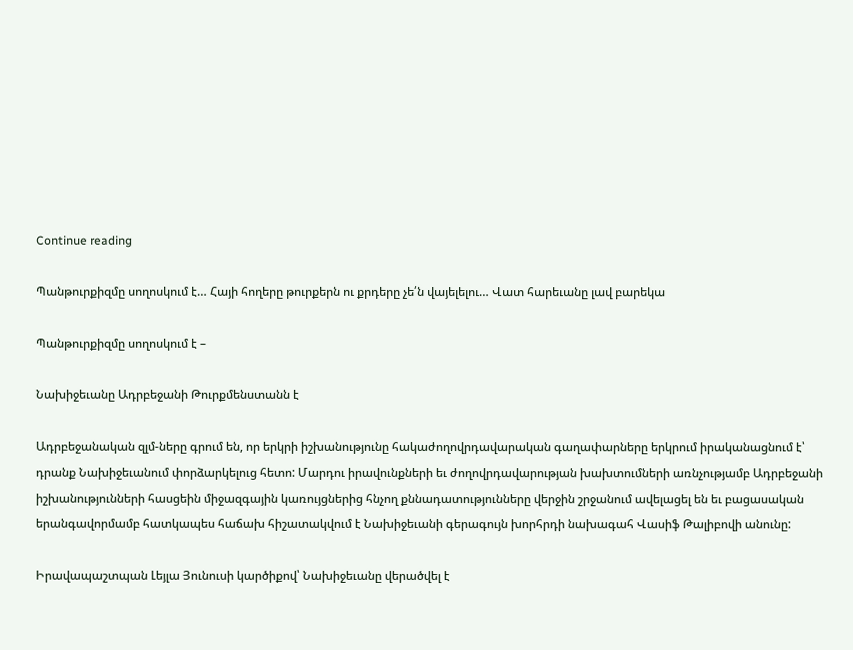Continue reading

Պանթուրքիզմը սողոսկում է… Հայի հողերը թուրքերն ու քրդերը չե՛ն վայելելու… Վատ հարեւանը լավ բարեկա

Պանթուրքիզմը սողոսկում է –

Նախիջեւանը Ադրբեջանի Թուրքմենստանն է

Ադրբեջանական զլմ-ները գրում են, որ երկրի իշխանությունը հակաժողովրդավարական գաղափարները երկրում իրականացնում է՝ դրանք Նախիջեւանում փորձարկելուց հետո: Մարդու իրավունքների եւ ժողովրդավարության խախտումների առնչությամբ Ադրբեջանի իշխանությունների հասցեին միջազգային կառույցներից հնչող քննադատությունները վերջին շրջանում ավելացել են եւ բացասական երանգավորմամբ հատկապես հաճախ հիշատակվում է Նախիջեւանի գերագույն խորհրդի նախագահ Վասիֆ Թալիբովի անունը:

Իրավապաշտպան Լեյլա Յունուսի կարծիքով՝ Նախիջեւանը վերածվել է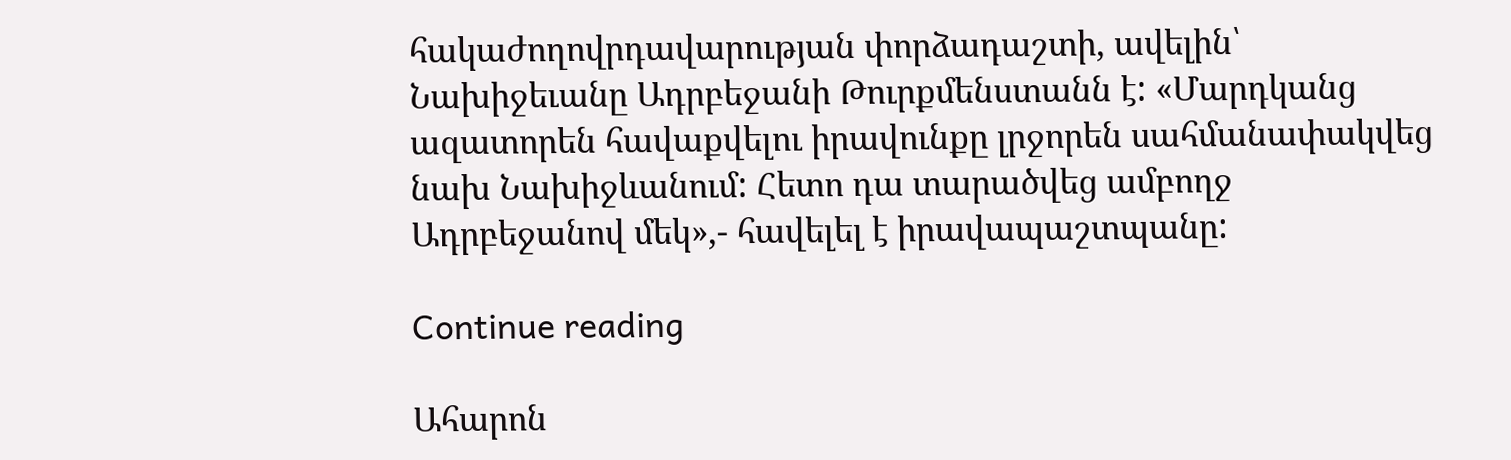հակաժողովրդավարության փորձադաշտի, ավելին՝ Նախիջեւանը Ադրբեջանի Թուրքմենստանն է: «Մարդկանց ազատորեն հավաքվելու իրավունքը լրջորեն սահմանափակվեց նախ Նախիջևանում: Հետո դա տարածվեց ամբողջ Ադրբեջանով մեկ»,- հավելել է իրավապաշտպանը:

Continue reading

Ահարոն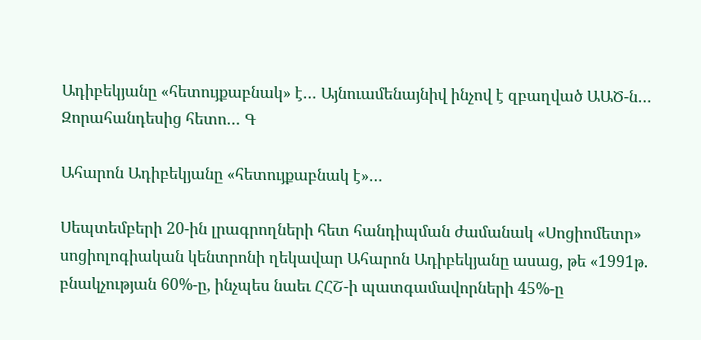Ադիբեկյանը «հետույքաբնակ» է… Այնուամենայնիվ ինչով է զբաղված ԱԱԾ-ն… Զորահանդեսից հետո… Գ

Ահարոն Ադիբեկյանը «հետույքաբնակ է»…

Սեպտեմբերի 20-ին լրագրողների հետ հանդիպման ժամանակ «Սոցիոմետր» սոցիոլոգիական կենտրոնի ղեկավար Ահարոն Ադիբեկյանը ասաց, թե «1991թ. բնակչության 60%-ը, ինչպես նաեւ ՀՀՇ-ի պատգամավորների 45%-ը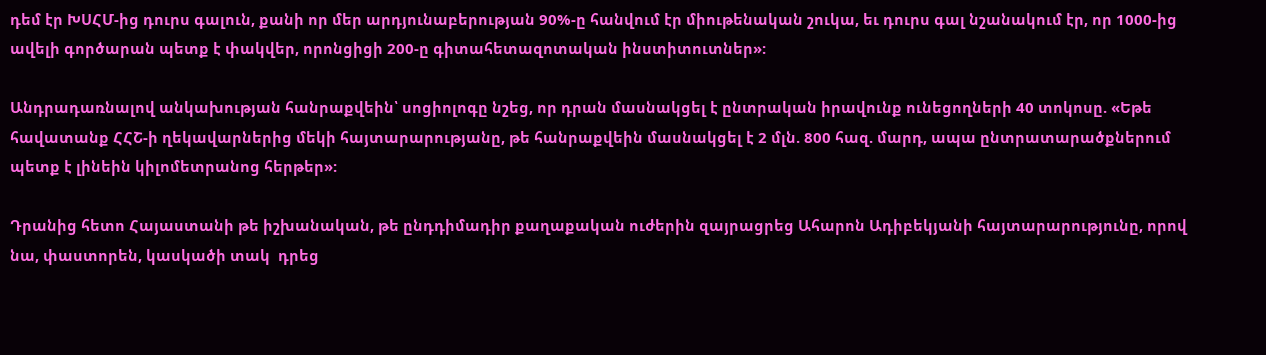դեմ էր ԽՍՀՄ-ից դուրս գալուն, քանի որ մեր արդյունաբերության 90%-ը հանվում էր միութենական շուկա, եւ դուրս գալ նշանակում էր, որ 1000-ից ավելի գործարան պետք է փակվեր, որոնցիցի 200-ը գիտահետազոտական ինստիտուտներ»:

Անդրադառնալով անկախության հանրաքվեին՝ սոցիոլոգը նշեց, որ դրան մասնակցել է ընտրական իրավունք ունեցողների 40 տոկոսը. «Եթե հավատանք ՀՀՇ-ի ղեկավարներից մեկի հայտարարությանը, թե հանրաքվեին մասնակցել է 2 մլն. 800 հազ. մարդ, ապա ընտրատարածքներում պետք է լինեին կիլոմետրանոց հերթեր»:

Դրանից հետո Հայաստանի թե իշխանական, թե ընդդիմադիր քաղաքական ուժերին զայրացրեց Ահարոն Ադիբեկյանի հայտարարությունը, որով նա, փաստորեն, կասկածի տակ  դրեց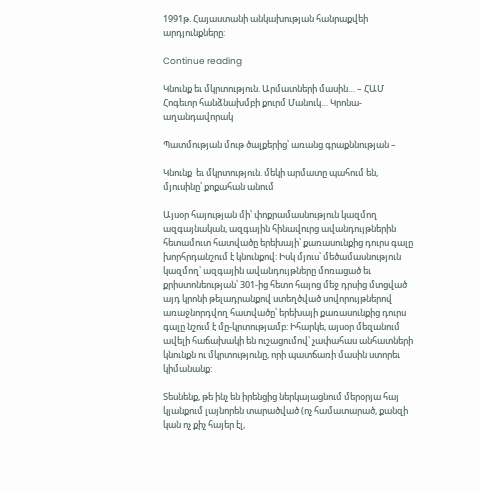1991թ. Հայաստանի անկախության հանրաքվեի արդյունքները:

Continue reading

Կնունք եւ մկրտություն. Արմատների մասին… – ՀԱՄ Հոգեւոր հանձնախմբի քուրմ Մանուկ… Կրոնա-աղանդավորակ

Պատմության մութ ծալքերից՝ առանց գրաքննության –

Կնունք  եւ մկրտություն. մեկի արմատը պահում են, մյուսինը՝ քոքահան անում

Այսօր հայության մի՝ փոքրամասնություն կազմող ազգայնական, ազգային հինավուրց ավանդույթներին հետամուտ հատվածը երեխայի՝ քառասունքից դուրս գալը խորհրդանշում է կնունքով: Իսկ մյուս՝ մեծամասնություն կազմող՝ ազգային ավանդույթները մոռացած եւ քրիստոնեության՝ 301-ից հետո հայոց մեջ դրսից մտցված այդ կրոնի թելադրանքով ստեղծված սովորույթներով առաջնորդվող հատվածը՝ երեխայի քառասունքից դուրս գալը նշում է մը-կրտությամբ: Իհարկե, այսօր մեզանում ավելի հաճախակի են ուշացումով՝ չափահաս անհատների կնունքն ու մկրտությունը, որի պատճառի մասին ստորեւ կիմանանք:

Տեսնենք, թե ինչ են իրենցից ներկայացնում մերօրյա հայ կյանքում լայնորեն տարածված (ոչ համատարած, քանզի կան ոչ քիչ հայեր էլ,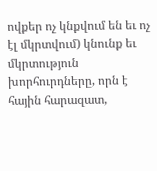ովքեր ոչ կնքվում են եւ ոչ էլ մկրտվում) կնունք եւ մկրտություն խորհուրդները, որն է հային հարազատ,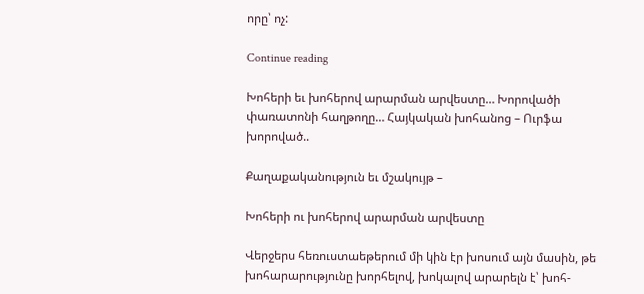որը՝ ոչ:

Continue reading

Խոհերի եւ խոհերով արարման արվեստը… Խորովածի փառատոնի հաղթողը… Հայկական խոհանոց – Ուրֆա խորոված..

Քաղաքականություն եւ մշակույթ –

Խոհերի ու խոհերով արարման արվեստը

Վերջերս հեռուստաեթերում մի կին էր խոսում այն մասին, թե խոհարարությունը խորհելով, խոկալով արարելն է՝ խոհ-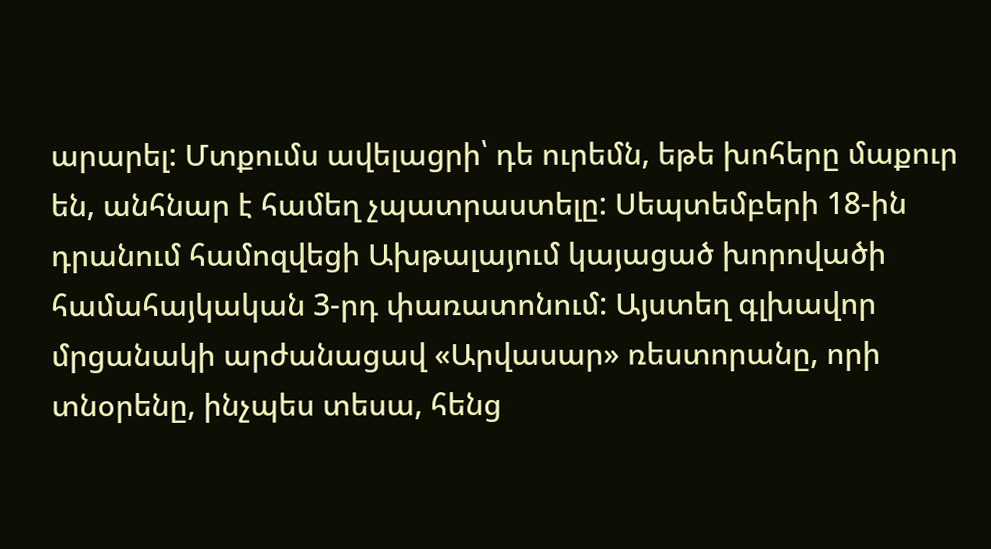արարել: Մտքումս ավելացրի՝ դե ուրեմն, եթե խոհերը մաքուր են, անհնար է համեղ չպատրաստելը: Սեպտեմբերի 18-ին դրանում համոզվեցի Ախթալայում կայացած խորովածի համահայկական 3-րդ փառատոնում: Այստեղ գլխավոր մրցանակի արժանացավ «Արվասար» ռեստորանը, որի տնօրենը, ինչպես տեսա, հենց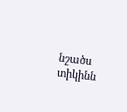նշածս տիկինն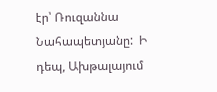էր՝ Ռուզաննա Նահապետյանը:  Ի դեպ, Ախթալայում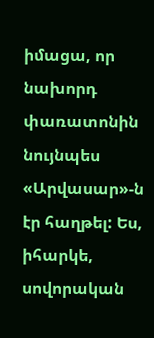իմացա, որ նախորդ փառատոնին նույնպես «Արվասար»-ն էր հաղթել: Ես, իհարկե, սովորական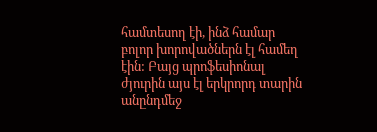համտեսող էի, ինձ համար բոլոր խորովածներն էլ համեղ էին: Բայց պրոֆեսիոնալ ժյուրին այս էլ երկրորդ տարին անընդմեջ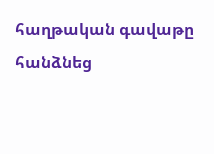հաղթական գավաթը հանձնեց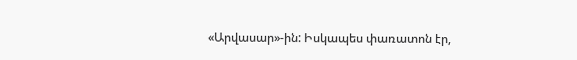«Արվասար»-ին: Իսկապես փառատոն էր,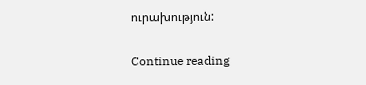ուրախություն:

Continue reading